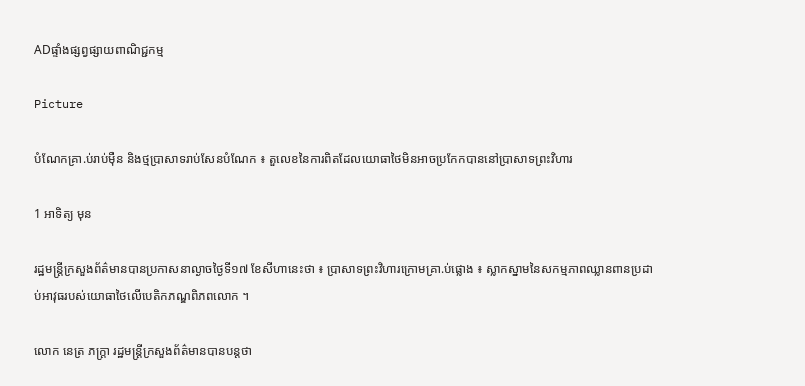ADផ្ទាំងផ្សព្វផ្សាយពាណិជ្ជកម្ម

Picture

បំណែកគ្រា.ប់រាប់ម៉ឺន និងថ្មប្រាសាទរាប់សែនបំណែក ៖ តួលេខនៃការពិតដែលយោធាថៃមិនអាចប្រកែកបាននៅប្រាសាទព្រះវិហារ

1 អាទិត្យ មុន

រដ្ឋមន្ត្រីក្រសួងព័ត៌មានបានប្រកាសនាល្ងាចថ្ងៃទី១៧ ខែសីហានេះថា ៖ ប្រាសាទព្រះវិហារក្រោមគ្រា.ប់ផ្លោង ៖ ស្លាកស្នាមនៃសកម្មភាពឈ្លានពានប្រដាប់អាវុធរបស់យោធាថៃលើបេតិកភណ្ឌពិភពលោក ។

លោក នេត្រ ភក្ត្រា រដ្ឋមន្ត្រីក្រសួងព័ត៌មានបានបន្តថា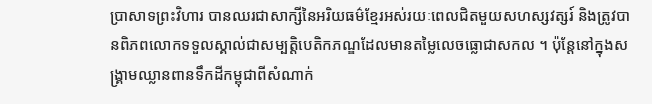ប្រាសាទព្រះវិហារ បានឈរជាសាក្សីនៃអរិយធម៌ខ្មែរអស់រយៈពេលជិតមួយសហស្សវត្សរ៍ និងត្រូវបានពិភពលោកទទួលស្គាល់ជាសម្បត្តិបេតិកភណ្ឌដែលមានតម្លៃលេចធ្លោជាសកល ។ ប៉ុន្តែនៅក្នុងសង្គ្រាមឈ្លានពានទឹកដីកម្ពុជាពីសំណាក់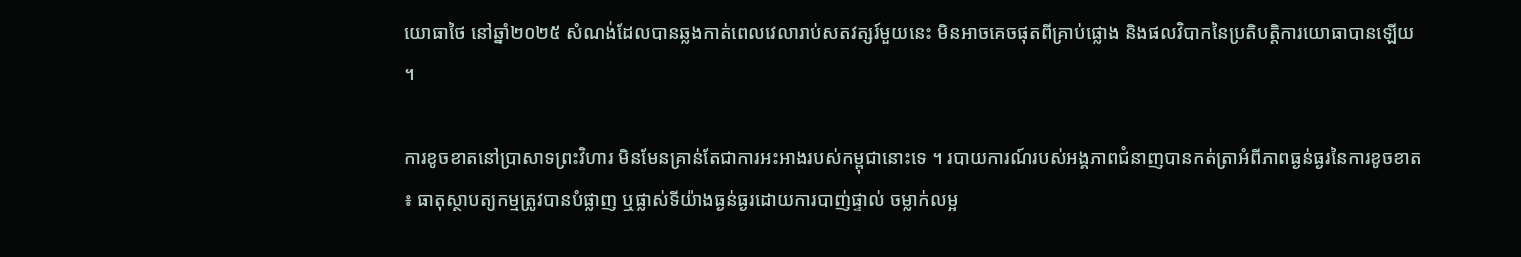យោធាថៃ នៅឆ្នាំ២០២៥ សំណង់ដែលបានឆ្លងកាត់ពេលវេលារាប់សតវត្សរ៍មួយនេះ មិនអាចគេចផុតពីគ្រាប់ផ្លោង និងផលវិបាកនៃប្រតិបត្តិការយោធាបានឡើយ ។

ការខូចខាតនៅប្រាសាទព្រះវិហារ មិនមែនគ្រាន់តែជាការអះអាងរបស់កម្ពុជានោះទេ ។ របាយការណ៍របស់អង្គភាពជំនាញបានកត់ត្រាអំពីភាពធ្ងន់ធ្ងរនៃការខូចខាត ៖ ធាតុស្ថាបត្យកម្មត្រូវបានបំផ្លាញ ឬផ្លាស់ទីយ៉ាងធ្ងន់ធ្ងរដោយការបាញ់ផ្ទាល់ ចម្លាក់លម្អ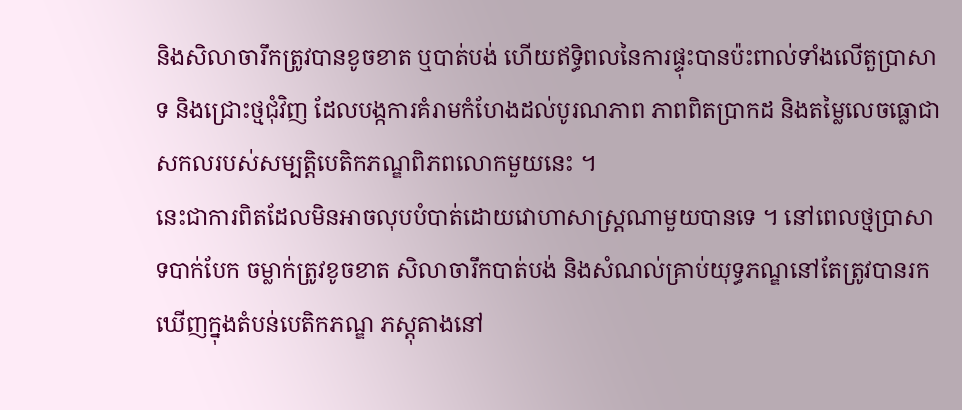និងសិលាចារឹកត្រូវបានខូចខាត ឬបាត់បង់ ហើយឥទ្ធិពលនៃការផ្ទុះបានប៉ះពាល់ទាំងលើតួប្រាសាទ និងជ្រោះថ្មជុំវិញ ដែលបង្កការគំរាមកំហែងដល់បូរណភាព ភាពពិតប្រាកដ និងតម្លៃលេចធ្លោជាសកលរបស់សម្បត្តិបេតិកភណ្ឌពិភពលោកមួយនេះ ។
នេះជាការពិតដែលមិនអាចលុបបំបាត់ដោយវោហាសាស្ត្រណាមួយបានទេ ។ នៅពេលថ្មប្រាសាទបាក់បែក ចម្លាក់ត្រូវខូចខាត សិលាចារឹកបាត់បង់ និងសំណល់គ្រាប់យុទ្ធភណ្ឌនៅតែត្រូវបានរកឃើញក្នុងតំបន់បេតិកភណ្ឌ ភស្តុតាងនៅ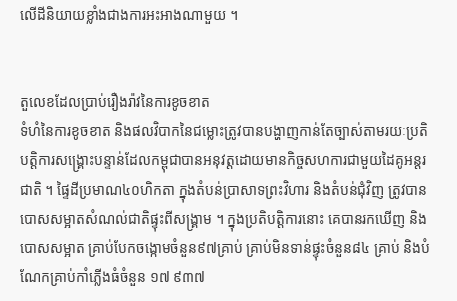លើដីនិយាយខ្លាំងជាងការអះអាងណាមួយ ។


តួលេខដែលប្រាប់រឿងរ៉ាវនៃការខូចខាត
ទំហំនៃការខូចខាត និងផលវិបាកនៃជម្លោះត្រូវបានបង្ហាញកាន់តែច្បាស់តាមរយៈប្រតិបត្តិការសង្គ្រោះបន្ទាន់ដែលកម្ពុជាបានអនុវត្តដោយមានកិច្ចសហការជាមួយដៃគូអន្តរជាតិ ។ ផ្ទៃដីប្រមាណ៤០ហិកតា ក្នុងតំបន់ប្រាសាទព្រះវិហារ និងតំបន់ជុំវិញ ត្រូវបានបោសសម្អាតសំណល់ជាតិផ្ទុះពីសង្គ្រាម ។ ក្នុងប្រតិបត្តិការនោះ គេបានរកឃើញ និងបោសសម្អាត គ្រាប់បែកចង្កោមចំនួន៩៧គ្រាប់ គ្រាប់មិនទាន់ផ្ទុះចំនួន៨៤ គ្រាប់ និងបំណែកគ្រាប់កាំភ្លើងធំចំនួន ១៧ ៩៣៧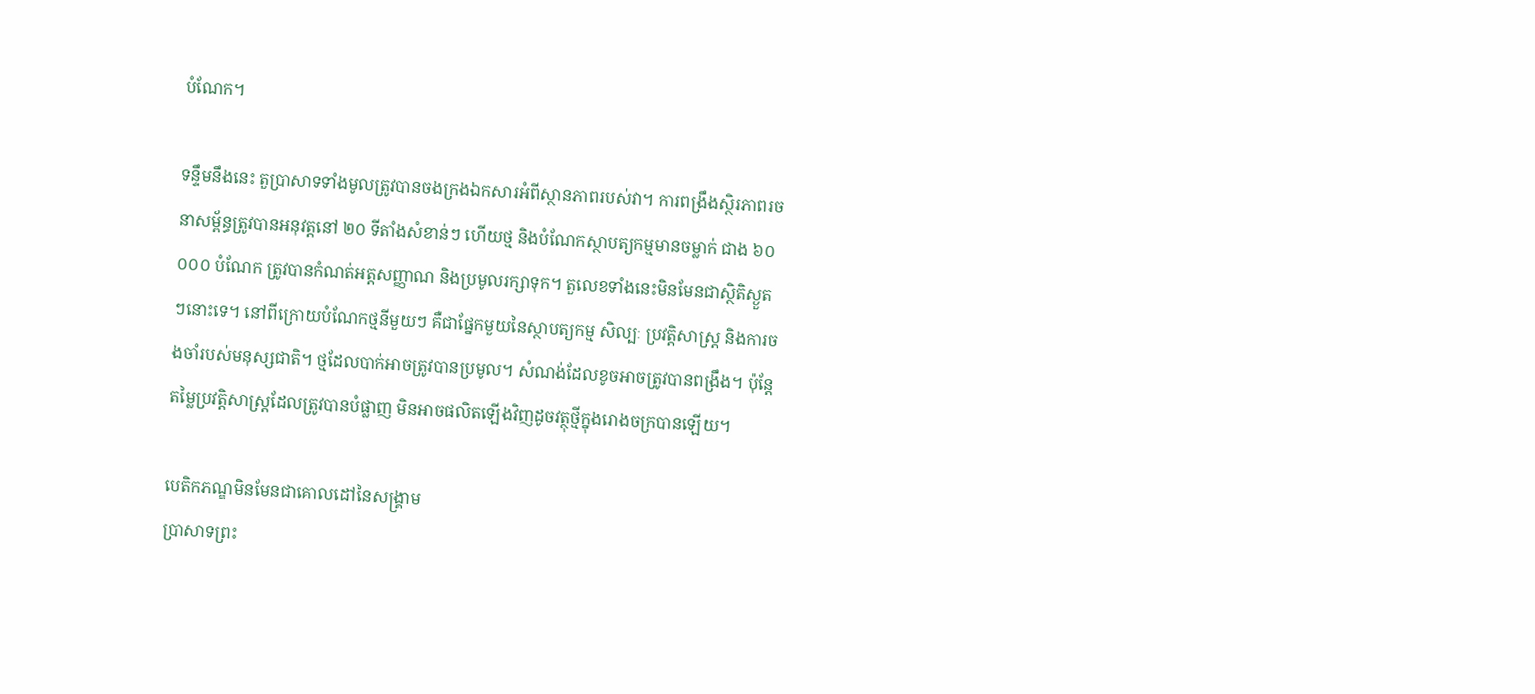បំណែក។

ទន្ទឹមនឹងនេះ តួប្រាសាទទាំងមូលត្រូវបានចងក្រងឯកសារអំពីស្ថានភាពរបស់វា។ ការពង្រឹងស្ថិរភាពរចនាសម្ព័ន្ធត្រូវបានអនុវត្តនៅ ២០ ទីតាំងសំខាន់ៗ ហើយថ្ម និងបំណែកស្ថាបត្យកម្មមានចម្លាក់ ជាង ៦០ ០០០ បំណែក ត្រូវបានកំណត់អត្តសញ្ញាណ និងប្រមូលរក្សាទុក។ តួលេខទាំងនេះមិនមែនជាស្ថិតិស្ងួតៗនោះទេ។ នៅពីក្រោយបំណែកថ្មនីមួយៗ គឺជាផ្នែកមួយនៃស្ថាបត្យកម្ម សិល្បៈ ប្រវត្តិសាស្ត្រ និងការចងចាំរបស់មនុស្សជាតិ។ ថ្មដែលបាក់អាចត្រូវបានប្រមូល។ សំណង់ដែលខូចអាចត្រូវបានពង្រឹង។ ប៉ុន្តែតម្លៃប្រវត្តិសាស្ត្រដែលត្រូវបានបំផ្លាញ មិនអាចផលិតឡើងវិញដូចវត្ថុថ្មីក្នុងរោងចក្របានឡើយ។

បេតិកភណ្ឌមិនមែនជាគោលដៅនៃសង្គ្រាម
ប្រាសាទព្រះ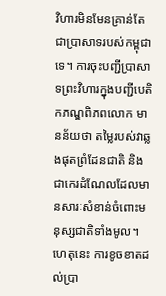វិហារមិនមែនគ្រាន់តែជាប្រាសាទរបស់កម្ពុជាទេ។ ការចុះបញ្ជីប្រាសាទព្រះវិហារក្នុងបញ្ជីបេតិកភណ្ឌពិភពលោក មានន័យថា តម្លៃរបស់វាឆ្លងផុតព្រំដែនជាតិ និងជាកេរដំណែលដែលមានសារៈសំខាន់ចំពោះមនុស្សជាតិទាំងមូល។ ហេតុនេះ ការខូចខាតដល់ប្រា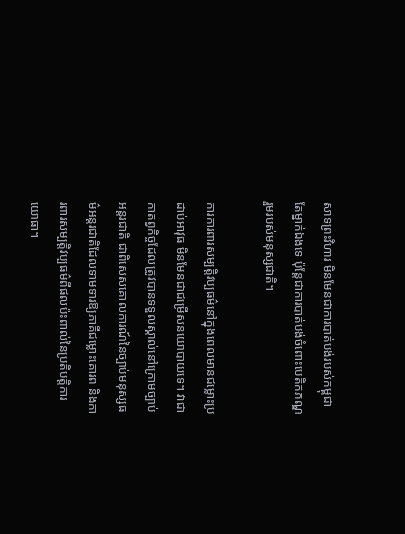សាទព្រះវិហារ មិនមែនជាការបាត់បង់របស់កម្ពុជាតែម្នាក់ឯងទេ ប៉ុន្តែជាការបាត់បង់ចំពោះបេតិកភណ្ឌរួមរបស់មនុស្សជាតិ។

ការការពារសម្បត្តិវប្បធម៌នៅក្នុងពេលមានជម្លោះប្រដាប់អាវុធ មិនមែនជាជម្រើសនយោបាយទេ។ វាជាកាតព្វកិច្ចដែលត្រូវបានទទួលស្គាល់នៅក្រោមច្បាប់អន្តរជាតិ ជាពិសេសគោលការណ៍នៃច្បាប់មនុស្សធម៌អន្តរជាតិដែលទាមទារឱ្យភាគីជម្លោះគោរព និងការពារសម្បត្តិវប្បធម៌ពីផលប៉ះពាល់នៃប្រតិបត្តិការយោធា។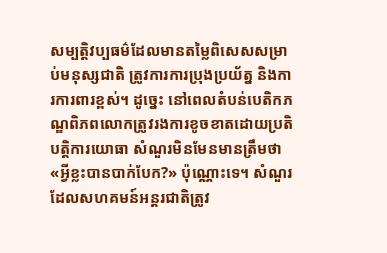សម្បត្តិវប្បធម៌ដែលមានតម្លៃពិសេសសម្រាប់មនុស្សជាតិ ត្រូវការការប្រុងប្រយ័ត្ន និងការការពារខ្ពស់។ ដូច្នេះ នៅពេលតំបន់បេតិកភណ្ឌពិភពលោកត្រូវរងការខូចខាតដោយប្រតិបត្តិការយោធា សំណួរមិនមែនមានត្រឹមថា «អ្វីខ្លះបានបាក់បែក?» ប៉ុណ្ណោះទេ។ សំណួរដែលសហគមន៍អន្តរជាតិត្រូវ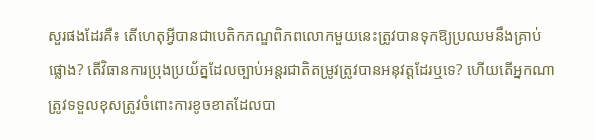សួរផងដែរគឺ៖ តើហេតុអ្វីបានជាបេតិកភណ្ឌពិភពលោកមួយនេះត្រូវបានទុកឱ្យប្រឈមនឹងគ្រាប់ផ្លោង? តើវិធានការប្រុងប្រយ័ត្នដែលច្បាប់អន្តរជាតិតម្រូវត្រូវបានអនុវត្តដែរឬទេ? ហើយតើអ្នកណាត្រូវទទួលខុសត្រូវចំពោះការខូចខាតដែលបា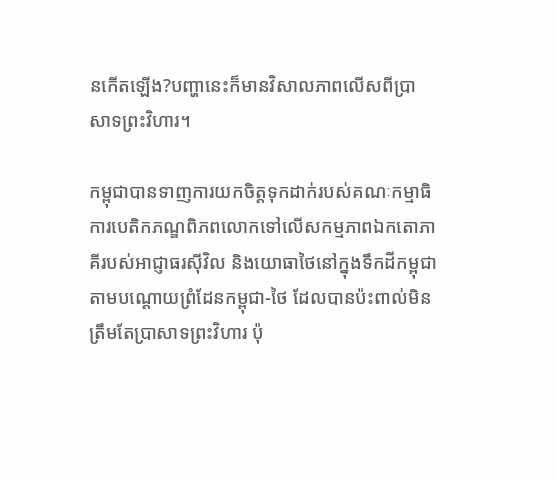នកើតឡើង?បញ្ហានេះក៏មានវិសាលភាពលើសពីប្រាសាទព្រះវិហារ។

កម្ពុជាបានទាញការយកចិត្តទុកដាក់របស់គណៈកម្មាធិការបេតិកភណ្ឌពិភពលោកទៅលើសកម្មភាពឯកតោភាគីរបស់អាជ្ញាធរស៊ីវិល និងយោធាថៃនៅក្នុងទឹកដីកម្ពុជាតាមបណ្តោយព្រំដែនកម្ពុជា-ថៃ ដែលបានប៉ះពាល់មិនត្រឹមតែប្រាសាទព្រះវិហារ ប៉ុ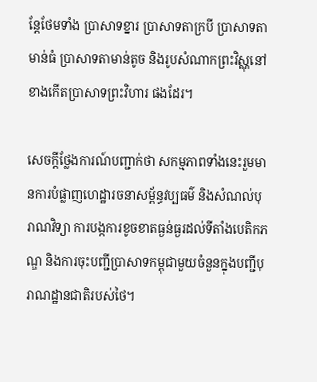ន្តែថែមទាំង ប្រាសាទខ្នារ ប្រាសាទតាក្របី ប្រាសាទតាមាន់ធំ ប្រាសាទតាមាន់តូច និងរូបសំណាកព្រះវិស្ណុនៅខាងកើតប្រាសាទព្រះវិហារ ផងដែរ។

សេចក្តីថ្លែងការណ៍បញ្ជាក់ថា សកម្មភាពទាំងនេះរួមមានការបំផ្លាញហេដ្ឋារចនាសម្ព័ន្ធវប្បធម៌ និងសំណល់បុរាណវិទ្យា ការបង្កការខូចខាតធ្ងន់ធ្ងរដល់ទីតាំងបេតិកភណ្ឌ និងការចុះបញ្ជីប្រាសាទកម្ពុជាមួយចំនួនក្នុងបញ្ជីបុរាណដ្ឋានជាតិរបស់ថៃ។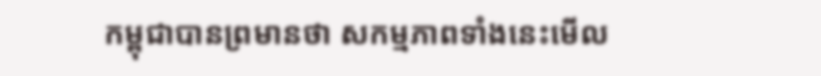កម្ពុជាបានព្រមានថា សកម្មភាពទាំងនេះមើល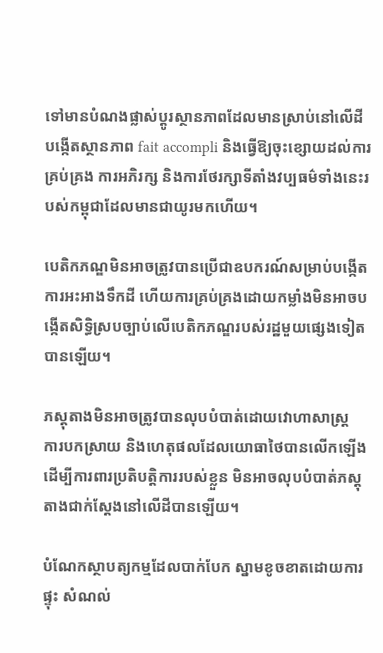ទៅមានបំណងផ្លាស់ប្តូរស្ថានភាពដែលមានស្រាប់នៅលើដី បង្កើតស្ថានភាព fait accompli និងធ្វើឱ្យចុះខ្សោយដល់ការគ្រប់គ្រង ការអភិរក្ស និងការថែរក្សាទីតាំងវប្បធម៌ទាំងនេះរបស់កម្ពុជាដែលមានជាយូរមកហើយ។

បេតិកភណ្ឌមិនអាចត្រូវបានប្រើជាឧបករណ៍សម្រាប់បង្កើតការអះអាងទឹកដី ហើយការគ្រប់គ្រងដោយកម្លាំងមិនអាចបង្កើតសិទ្ធិស្របច្បាប់លើបេតិកភណ្ឌរបស់រដ្ឋមួយផ្សេងទៀតបានឡើយ។

ភស្តុតាងមិនអាចត្រូវបានលុបបំបាត់ដោយវោហាសាស្ត្រ
ការបកស្រាយ និងហេតុផលដែលយោធាថៃបានលើកឡើងដើម្បីការពារប្រតិបត្តិការរបស់ខ្លួន មិនអាចលុបបំបាត់ភស្តុតាងជាក់ស្តែងនៅលើដីបានឡើយ។

បំណែកស្ថាបត្យកម្មដែលបាក់បែក ស្នាមខូចខាតដោយការផ្ទុះ សំណល់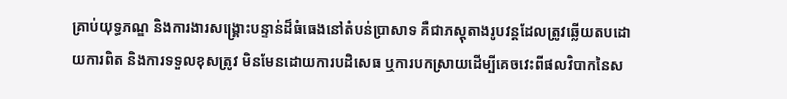គ្រាប់យុទ្ធភណ្ឌ និងការងារសង្គ្រោះបន្ទាន់ដ៏ធំធេងនៅតំបន់ប្រាសាទ គឺជាភស្តុតាងរូបវន្តដែលត្រូវឆ្លើយតបដោយការពិត និងការទទួលខុសត្រូវ មិនមែនដោយការបដិសេធ ឬការបកស្រាយដើម្បីគេចវេះពីផលវិបាកនៃស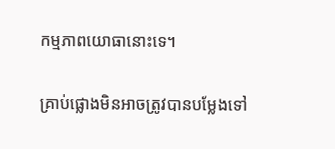កម្មភាពយោធានោះទេ។

គ្រាប់ផ្លោងមិនអាចត្រូវបានបម្លែងទៅ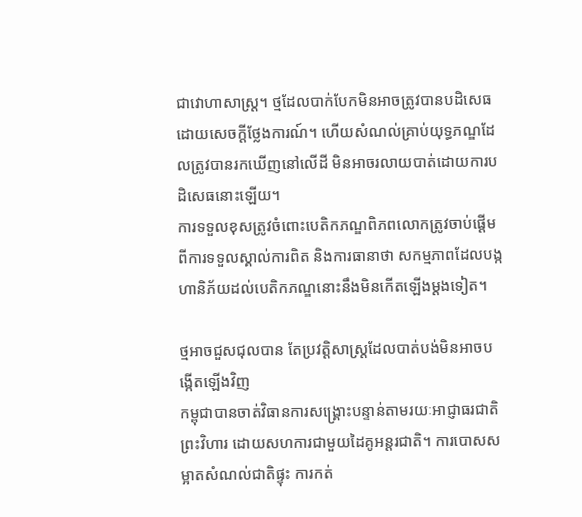ជាវោហាសាស្ត្រ។ ថ្មដែលបាក់បែកមិនអាចត្រូវបានបដិសេធដោយសេចក្តីថ្លែងការណ៍។ ហើយសំណល់គ្រាប់យុទ្ធភណ្ឌដែលត្រូវបានរកឃើញនៅលើដី មិនអាចរលាយបាត់ដោយការបដិសេធនោះឡើយ។
ការទទួលខុសត្រូវចំពោះបេតិកភណ្ឌពិភពលោកត្រូវចាប់ផ្តើមពីការទទួលស្គាល់ការពិត និងការធានាថា សកម្មភាពដែលបង្កហានិភ័យដល់បេតិកភណ្ឌនោះនឹងមិនកើតឡើងម្តងទៀត។

ថ្មអាចជួសជុលបាន តែប្រវត្តិសាស្ត្រដែលបាត់បង់មិនអាចបង្កើតឡើងវិញ
កម្ពុជាបានចាត់វិធានការសង្គ្រោះបន្ទាន់តាមរយៈអាជ្ញាធរជាតិព្រះវិហារ ដោយសហការជាមួយដៃគូអន្តរជាតិ។ ការបោសសម្អាតសំណល់ជាតិផ្ទុះ ការកត់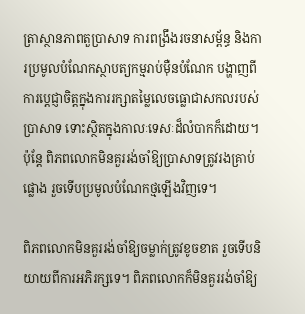ត្រាស្ថានភាពតួប្រាសាទ ការពង្រឹងរចនាសម្ព័ន្ធ និងការប្រមូលបំណែកស្ថាបត្យកម្មរាប់ម៉ឺនបំណែក បង្ហាញពីការប្តេជ្ញាចិត្តក្នុងការរក្សាតម្លៃលេចធ្លោជាសកលរបស់ប្រាសាទ ទោះស្ថិតក្នុងកាលៈទេសៈដ៏លំបាកក៏ដោយ។
ប៉ុន្តែ ពិភពលោកមិនគួររង់ចាំឱ្យប្រាសាទត្រូវរងគ្រាប់ផ្លោង រួចទើបប្រមូលបំណែកថ្មឡើងវិញទេ។

ពិភពលោកមិនគួររង់ចាំឱ្យចម្លាក់ត្រូវខូចខាត រួចទើបនិយាយពីការអភិរក្សទេ។ ពិភពលោកក៏មិនគួររង់ចាំឱ្យ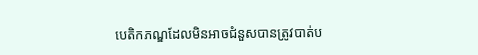បេតិកភណ្ឌដែលមិនអាចជំនួសបានត្រូវបាត់ប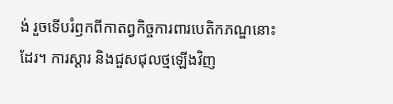ង់ រួចទើបរំឭកពីកាតព្វកិច្ចការពារបេតិកភណ្ឌនោះដែរ។ ការស្ដារ និងជួសជុលថ្មឡើងវិញ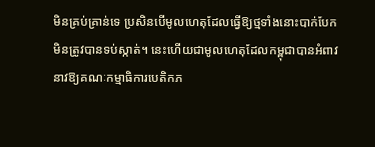មិនគ្រប់គ្រាន់ទេ ប្រសិនបើមូលហេតុដែលធ្វើឱ្យថ្មទាំងនោះបាក់បែកមិនត្រូវបានទប់ស្កាត់។ នេះហើយជាមូលហេតុដែលកម្ពុជាបានអំពាវនាវឱ្យគណៈកម្មាធិការបេតិកភ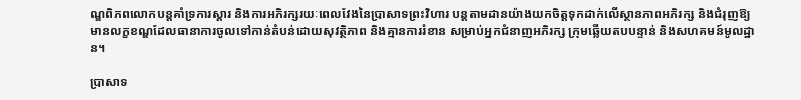ណ្ឌពិភពលោកបន្តគាំទ្រការស្ដារ និងការអភិរក្សរយៈពេលវែងនៃប្រាសាទព្រះវិហារ បន្តតាមដានយ៉ាងយកចិត្តទុកដាក់លើស្ថានភាពអភិរក្ស និងជំរុញឱ្យមានលក្ខខណ្ឌដែលធានាការចូលទៅកាន់តំបន់ដោយសុវត្ថិភាព និងគ្មានការរំខាន សម្រាប់អ្នកជំនាញអភិរក្ស ក្រុមឆ្លើយតបបន្ទាន់ និងសហគមន៍មូលដ្ឋាន។

ប្រាសាទ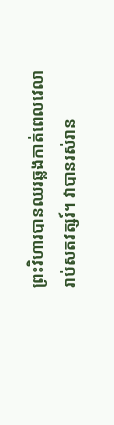ព្រះវិហារបានឈរឆ្លងកាត់ពេលវេលារាប់សតវត្សរ៍។ វាបានរស់រាន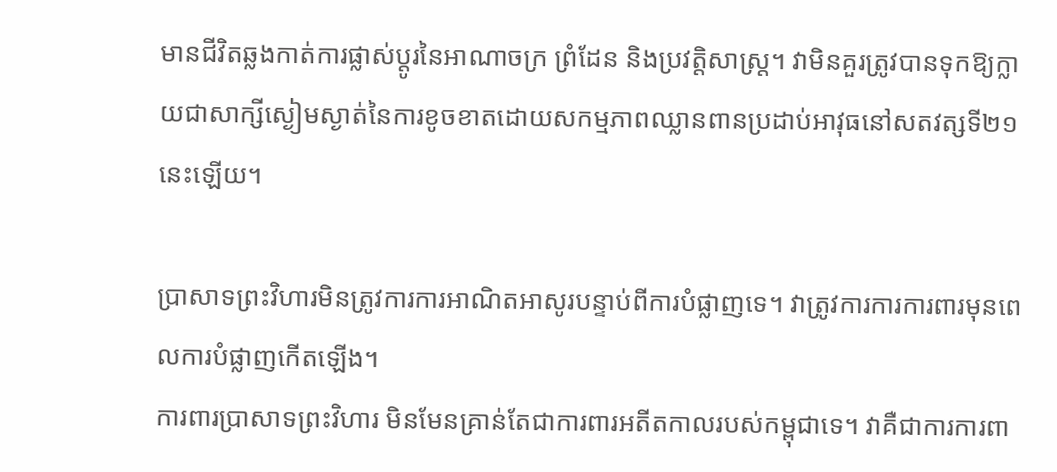មានជីវិតឆ្លងកាត់ការផ្លាស់ប្តូរនៃអាណាចក្រ ព្រំដែន និងប្រវត្តិសាស្ត្រ។ វាមិនគួរត្រូវបានទុកឱ្យក្លាយជាសាក្សីស្ងៀមស្ងាត់នៃការខូចខាតដោយសកម្មភាពឈ្លានពានប្រដាប់អាវុធនៅសតវត្សទី២១ នេះឡើយ។

ប្រាសាទព្រះវិហារមិនត្រូវការការអាណិតអាសូរបន្ទាប់ពីការបំផ្លាញទេ។ វាត្រូវការការការពារមុនពេលការបំផ្លាញកើតឡើង។
ការពារប្រាសាទព្រះវិហារ មិនមែនគ្រាន់តែជាការពារអតីតកាលរបស់កម្ពុជាទេ។ វាគឺជាការការពា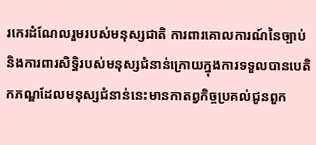រកេរដំណែលរួមរបស់មនុស្សជាតិ ការពារគោលការណ៍នៃច្បាប់ និងការពារសិទ្ធិរបស់មនុស្សជំនាន់ក្រោយក្នុងការទទួលបានបេតិកភណ្ឌដែលមនុស្សជំនាន់នេះមានកាតព្វកិច្ចប្រគល់ជូនពួក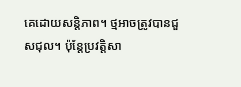គេដោយសន្តិភាព។ ថ្មអាចត្រូវបានជួសជុល។ ប៉ុន្តែប្រវត្តិសា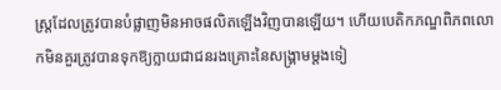ស្ត្រដែលត្រូវបានបំផ្លាញមិនអាចផលិតឡើងវិញបានឡើយ។ ហើយបេតិកភណ្ឌពិភពលោកមិនគួរត្រូវបានទុកឱ្យក្លាយជាជនរងគ្រោះនៃសង្គ្រាមម្តងទៀ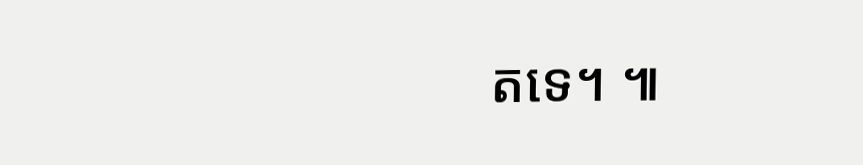តទេ។ ៕